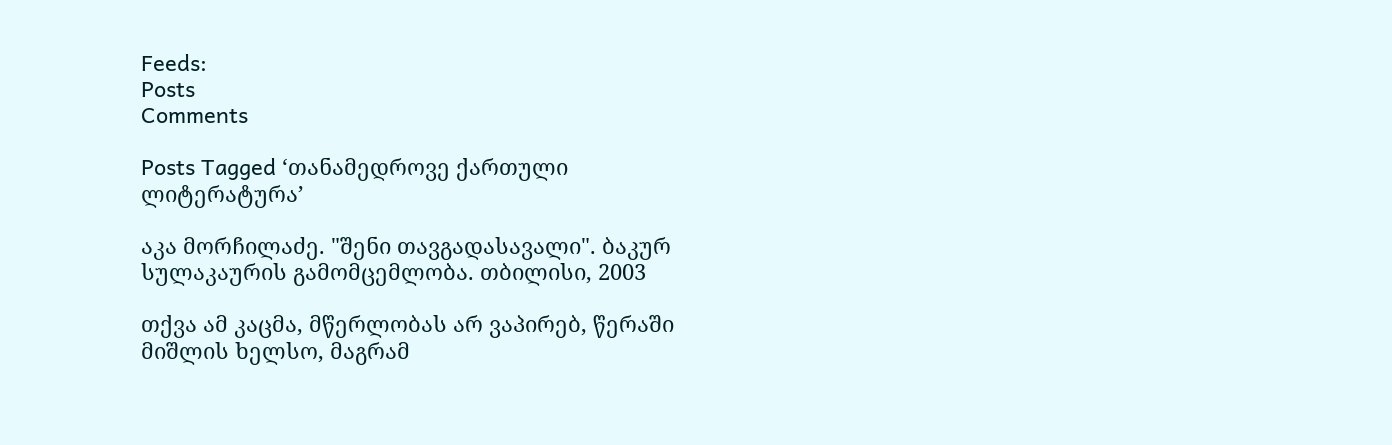Feeds:
Posts
Comments

Posts Tagged ‘თანამედროვე ქართული ლიტერატურა’

აკა მორჩილაძე. "შენი თავგადასავალი". ბაკურ სულაკაურის გამომცემლობა. თბილისი, 2003

თქვა ამ კაცმა, მწერლობას არ ვაპირებ, წერაში მიშლის ხელსო, მაგრამ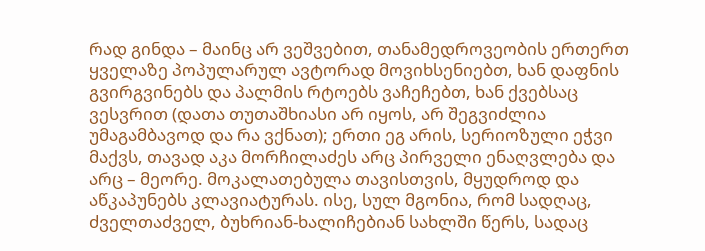რად გინდა – მაინც არ ვეშვებით, თანამედროვეობის ერთერთ ყველაზე პოპულარულ ავტორად მოვიხსენიებთ, ხან დაფნის გვირგვინებს და პალმის რტოებს ვაჩეჩებთ, ხან ქვებსაც ვესვრით (დათა თუთაშხიასი არ იყოს, არ შეგვიძლია უმაგამბავოდ და რა ვქნათ); ერთი ეგ არის, სერიოზული ეჭვი მაქვს, თავად აკა მორჩილაძეს არც პირველი ენაღვლება და არც – მეორე. მოკალათებულა თავისთვის, მყუდროდ და აწკაპუნებს კლავიატურას. ისე, სულ მგონია, რომ სადღაც, ძველთაძველ, ბუხრიან-ხალიჩებიან სახლში წერს, სადაც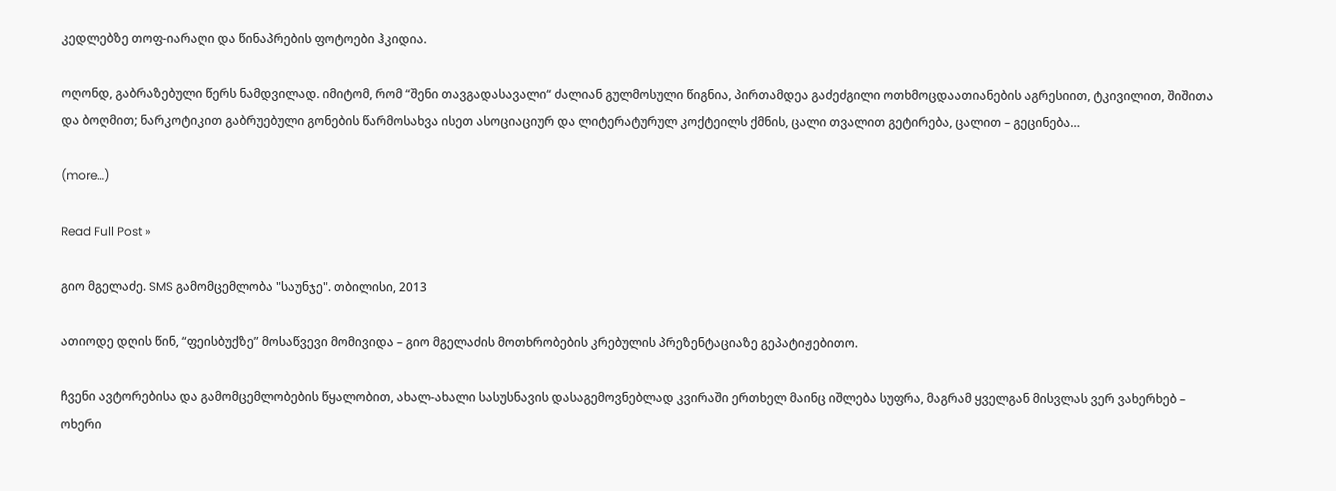კედლებზე თოფ-იარაღი და წინაპრების ფოტოები ჰკიდია.

ოღონდ, გაბრაზებული წერს ნამდვილად. იმიტომ, რომ “შენი თავგადასავალი“ ძალიან გულმოსული წიგნია, პირთამდეა გაძეძგილი ოთხმოცდაათიანების აგრესიით, ტკივილით, შიშითა და ბოღმით; ნარკოტიკით გაბრუებული გონების წარმოსახვა ისეთ ასოციაციურ და ლიტერატურულ კოქტეილს ქმნის, ცალი თვალით გეტირება, ცალით – გეცინება…

(more…)

Read Full Post »

გიო მგელაძე. SMS გამომცემლობა "საუნჯე". თბილისი, 2013

ათიოდე დღის წინ, “ფეისბუქზე” მოსაწვევი მომივიდა – გიო მგელაძის მოთხრობების კრებულის პრეზენტაციაზე გეპატიჟებითო.

ჩვენი ავტორებისა და გამომცემლობების წყალობით, ახალ-ახალი სასუსნავის დასაგემოვნებლად კვირაში ერთხელ მაინც იშლება სუფრა, მაგრამ ყველგან მისვლას ვერ ვახერხებ – ოხერი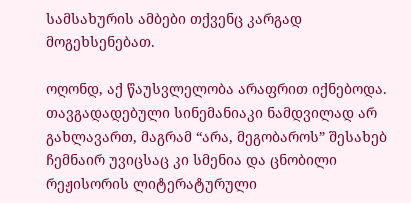სამსახურის ამბები თქვენც კარგად მოგეხსენებათ.

ოღონდ, აქ წაუსვლელობა არაფრით იქნებოდა. თავგადადებული სინემანიაკი ნამდვილად არ გახლავართ, მაგრამ “არა, მეგობაროს” შესახებ ჩემნაირ უვიცსაც კი სმენია და ცნობილი რეჟისორის ლიტერატურული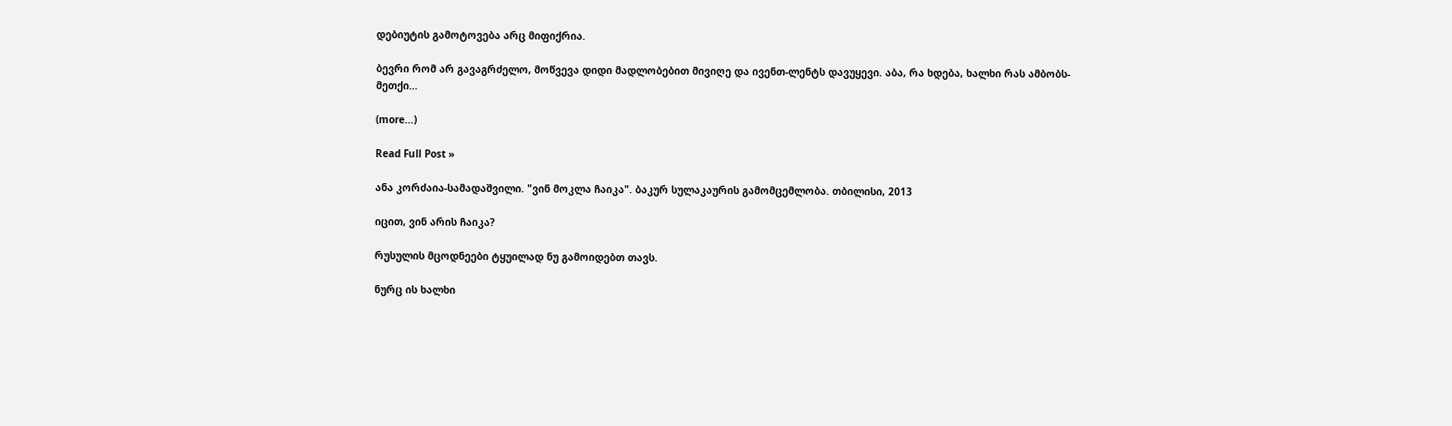დებიუტის გამოტოვება არც მიფიქრია.

ბევრი რომ არ გავაგრძელო, მოწვევა დიდი მადლობებით მივიღე და ივენთ-ლენტს დავუყევი. აბა, რა ხდება, ხალხი რას ამბობს-მეთქი…

(more…)

Read Full Post »

ანა კორძაია-სამადაშვილი. "ვინ მოკლა ჩაიკა". ბაკურ სულაკაურის გამომცემლობა. თბილისი, 2013

იცით, ვინ არის ჩაიკა?

რუსულის მცოდნეები ტყუილად ნუ გამოიდებთ თავს.

ნურც ის ხალხი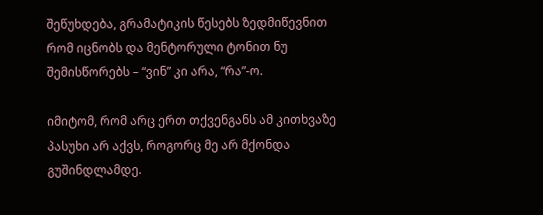შეწუხდება, გრამატიკის წესებს ზედმიწევნით რომ იცნობს და მენტორული ტონით ნუ შემისწორებს – “ვინ” კი არა, “რა”-ო.

იმიტომ, რომ არც ერთ თქვენგანს ამ კითხვაზე პასუხი არ აქვს, როგორც მე არ მქონდა გუშინდლამდე.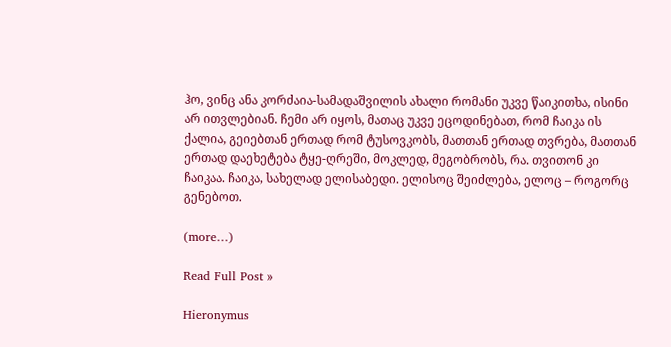ჰო, ვინც ანა კორძაია-სამადაშვილის ახალი რომანი უკვე წაიკითხა, ისინი არ ითვლებიან. ჩემი არ იყოს, მათაც უკვე ეცოდინებათ, რომ ჩაიკა ის ქალია, გეიებთან ერთად რომ ტუსოვკობს, მათთან ერთად თვრება, მათთან ერთად დაეხეტება ტყე-ღრეში, მოკლედ, მეგობრობს, რა. თვითონ კი ჩაიკაა. ჩაიკა, სახელად ელისაბედი. ელისოც შეიძლება, ელოც – როგორც გენებოთ.

(more…)

Read Full Post »

Hieronymus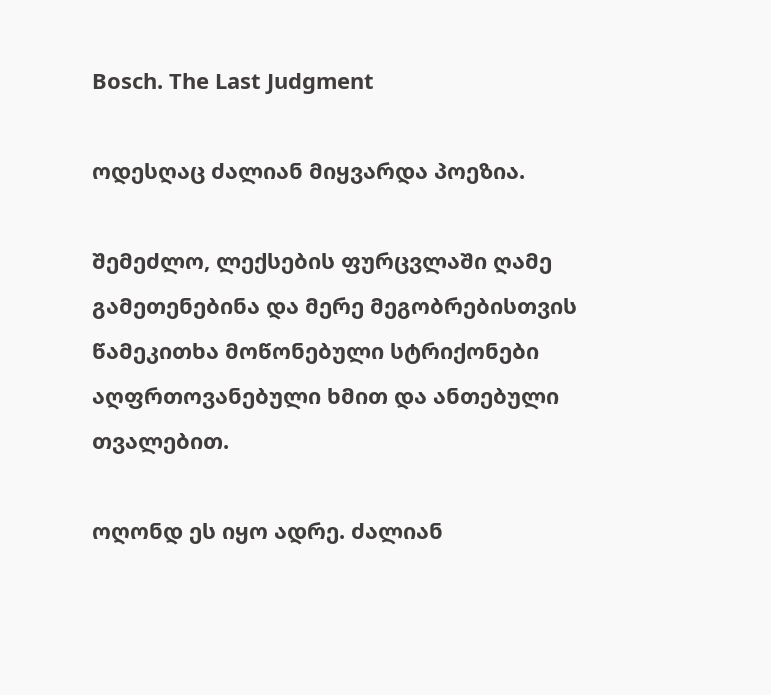Bosch. The Last Judgment

ოდესღაც ძალიან მიყვარდა პოეზია.

შემეძლო, ლექსების ფურცვლაში ღამე გამეთენებინა და მერე მეგობრებისთვის წამეკითხა მოწონებული სტრიქონები აღფრთოვანებული ხმით და ანთებული თვალებით.

ოღონდ ეს იყო ადრე. ძალიან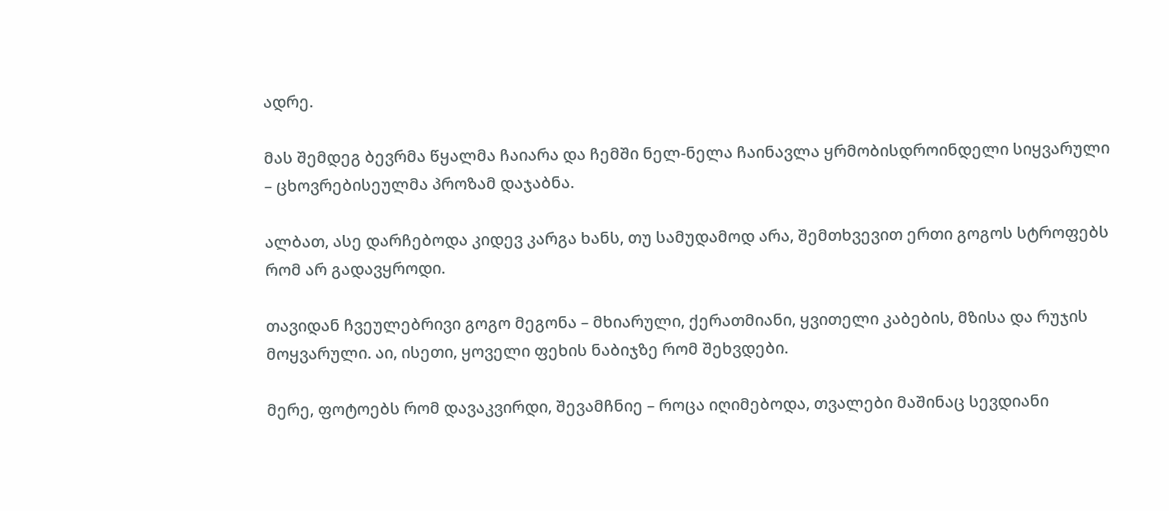ადრე.

მას შემდეგ ბევრმა წყალმა ჩაიარა და ჩემში ნელ-ნელა ჩაინავლა ყრმობისდროინდელი სიყვარული – ცხოვრებისეულმა პროზამ დაჯაბნა.

ალბათ, ასე დარჩებოდა კიდევ კარგა ხანს, თუ სამუდამოდ არა, შემთხვევით ერთი გოგოს სტროფებს რომ არ გადავყროდი.

თავიდან ჩვეულებრივი გოგო მეგონა – მხიარული, ქერათმიანი, ყვითელი კაბების, მზისა და რუჯის მოყვარული. აი, ისეთი, ყოველი ფეხის ნაბიჯზე რომ შეხვდები.

მერე, ფოტოებს რომ დავაკვირდი, შევამჩნიე – როცა იღიმებოდა, თვალები მაშინაც სევდიანი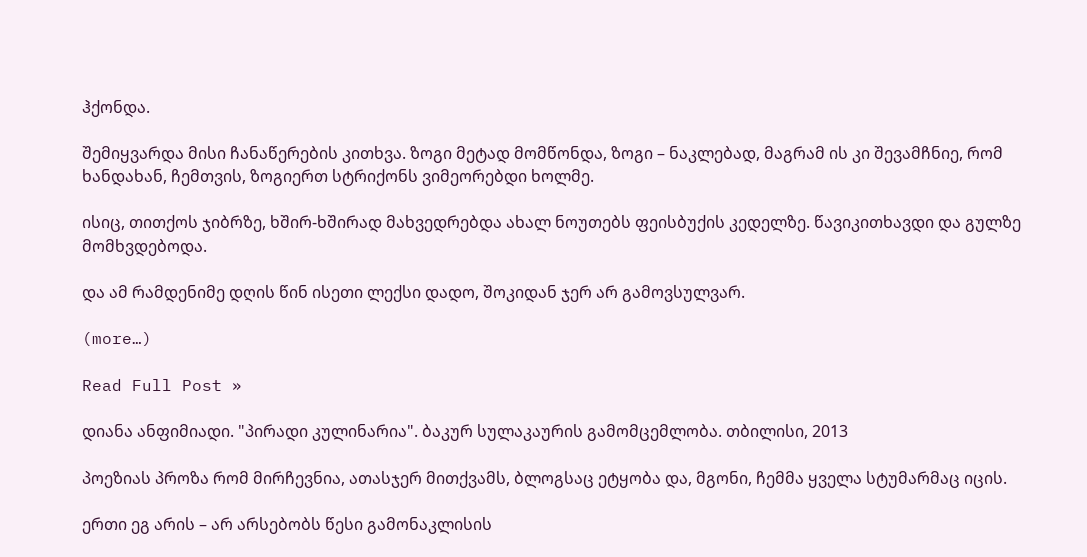ჰქონდა.

შემიყვარდა მისი ჩანაწერების კითხვა. ზოგი მეტად მომწონდა, ზოგი – ნაკლებად, მაგრამ ის კი შევამჩნიე, რომ ხანდახან, ჩემთვის, ზოგიერთ სტრიქონს ვიმეორებდი ხოლმე.

ისიც, თითქოს ჯიბრზე, ხშირ-ხშირად მახვედრებდა ახალ ნოუთებს ფეისბუქის კედელზე. წავიკითხავდი და გულზე მომხვდებოდა.

და ამ რამდენიმე დღის წინ ისეთი ლექსი დადო, შოკიდან ჯერ არ გამოვსულვარ.

(more…)

Read Full Post »

დიანა ანფიმიადი. "პირადი კულინარია". ბაკურ სულაკაურის გამომცემლობა. თბილისი, 2013

პოეზიას პროზა რომ მირჩევნია, ათასჯერ მითქვამს, ბლოგსაც ეტყობა და, მგონი, ჩემმა ყველა სტუმარმაც იცის.

ერთი ეგ არის – არ არსებობს წესი გამონაკლისის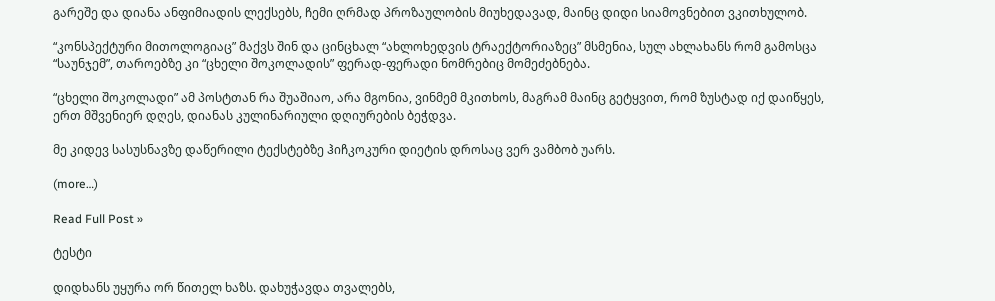გარეშე და დიანა ანფიმიადის ლექსებს, ჩემი ღრმად პროზაულობის მიუხედავად, მაინც დიდი სიამოვნებით ვკითხულობ.

“კონსპექტური მითოლოგიაც” მაქვს შინ და ცინცხალ “ახლოხედვის ტრაექტორიაზეც” მსმენია, სულ ახლახანს რომ გამოსცა “საუნჯემ”, თაროებზე კი “ცხელი შოკოლადის” ფერად-ფერადი ნომრებიც მომეძებნება.

“ცხელი შოკოლადი” ამ პოსტთან რა შუაშიაო, არა მგონია, ვინმემ მკითხოს, მაგრამ მაინც გეტყვით, რომ ზუსტად იქ დაიწყეს, ერთ მშვენიერ დღეს, დიანას კულინარიული დღიურების ბეჭდვა.

მე კიდევ სასუსნავზე დაწერილი ტექსტებზე ჰიჩკოკური დიეტის დროსაც ვერ ვამბობ უარს.

(more…)

Read Full Post »

ტესტი

დიდხანს უყურა ორ წითელ ხაზს. დახუჭავდა თვალებს,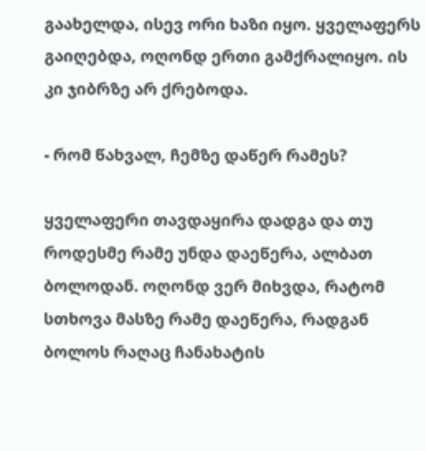გაახელდა, ისევ ორი ხაზი იყო. ყველაფერს გაიღებდა, ოღონდ ერთი გამქრალიყო. ის კი ჯიბრზე არ ქრებოდა.

- რომ წახვალ, ჩემზე დაწერ რამეს?

ყველაფერი თავდაყირა დადგა და თუ როდესმე რამე უნდა დაეწერა, ალბათ ბოლოდან. ოღონდ ვერ მიხვდა, რატომ სთხოვა მასზე რამე დაეწერა, რადგან ბოლოს რაღაც ჩანახატის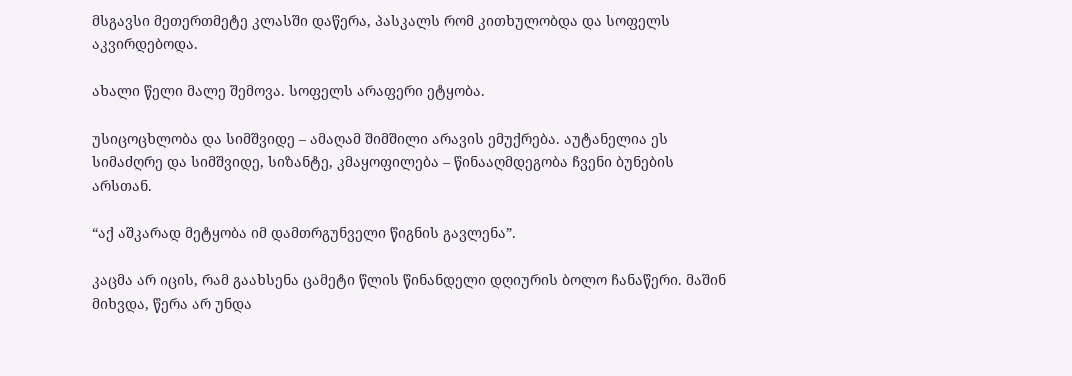მსგავსი მეთერთმეტე კლასში დაწერა, პასკალს რომ კითხულობდა და სოფელს აკვირდებოდა.

ახალი წელი მალე შემოვა. სოფელს არაფერი ეტყობა.

უსიცოცხლობა და სიმშვიდე – ამაღამ შიმშილი არავის ემუქრება. აუტანელია ეს სიმაძღრე და სიმშვიდე, სიზანტე, კმაყოფილება – წინააღმდეგობა ჩვენი ბუნების არსთან.

“აქ აშკარად მეტყობა იმ დამთრგუნველი წიგნის გავლენა”.

კაცმა არ იცის, რამ გაახსენა ცამეტი წლის წინანდელი დღიურის ბოლო ჩანაწერი. მაშინ მიხვდა, წერა არ უნდა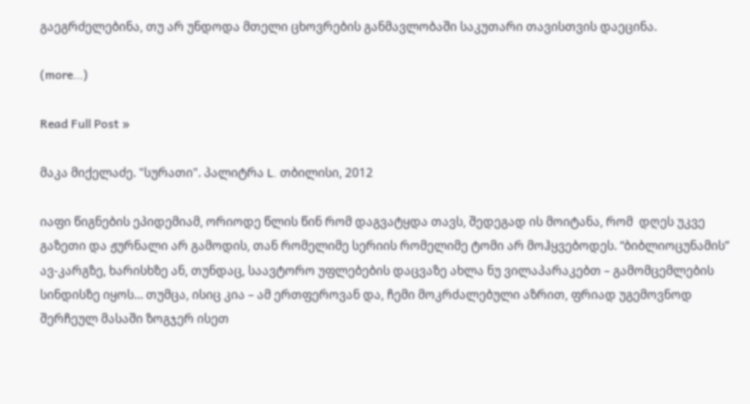გაეგრძელებინა, თუ არ უნდოდა მთელი ცხოვრების განმავლობაში საკუთარი თავისთვის დაეცინა.

(more…)

Read Full Post »

მაკა მიქელაძე. "სურათი". პალიტრა L. თბილისი, 2012

იაფი წიგნების ეპიდემიამ, ორიოდე წლის წინ რომ დაგვატყდა თავს, შედეგად ის მოიტანა, რომ  დღეს უკვე გაზეთი და ჟურნალი არ გამოდის, თან რომელიმე სერიის რომელიმე ტომი არ მოჰყვებოდეს. “ბიბლიოცუნამის” ავ-კარგზე, ხარისხზე ან, თუნდაც, საავტორო უფლებების დაცვაზე ახლა ნუ ვილაპარაკებთ – გამომცემლების სინდისზე იყოს… თუმცა, ისიც კია – ამ ერთფეროვან და, ჩემი მოკრძალებული აზრით, ფრიად უგემოვნოდ შერჩეულ მასაში ზოგჯერ ისეთ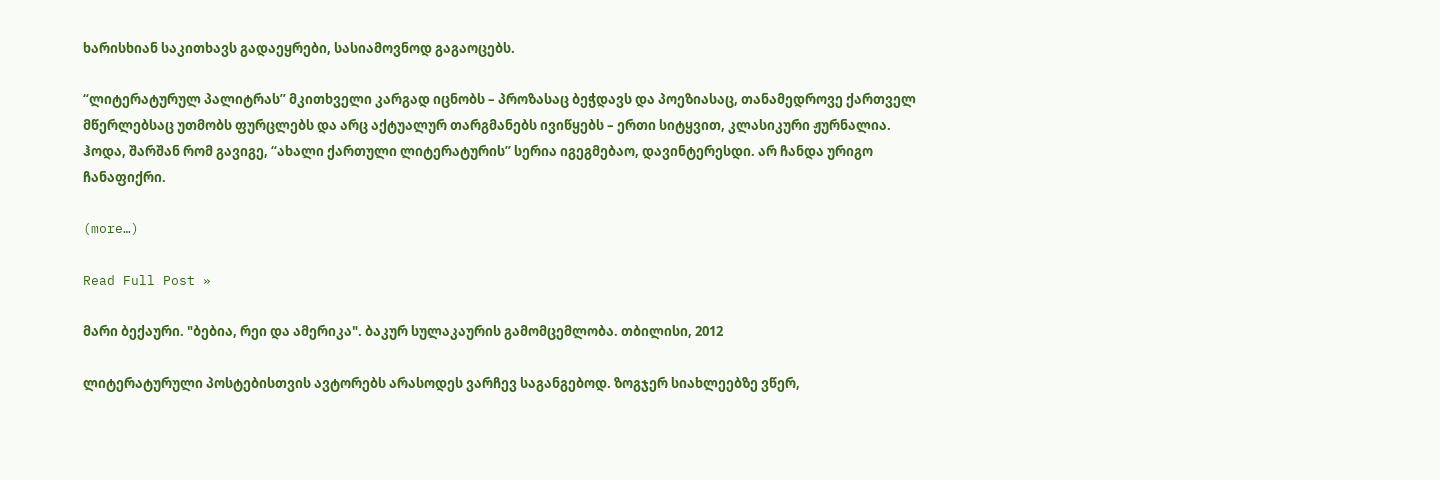ხარისხიან საკითხავს გადაეყრები, სასიამოვნოდ გაგაოცებს.

“ლიტერატურულ პალიტრას” მკითხველი კარგად იცნობს – პროზასაც ბეჭდავს და პოეზიასაც, თანამედროვე ქართველ მწერლებსაც უთმობს ფურცლებს და არც აქტუალურ თარგმანებს ივიწყებს – ერთი სიტყვით, კლასიკური ჟურნალია. ჰოდა, შარშან რომ გავიგე, “ახალი ქართული ლიტერატურის” სერია იგეგმებაო, დავინტერესდი. არ ჩანდა ურიგო ჩანაფიქრი.

(more…)

Read Full Post »

მარი ბექაური. "ბებია, რეი და ამერიკა". ბაკურ სულაკაურის გამომცემლობა. თბილისი, 2012

ლიტერატურული პოსტებისთვის ავტორებს არასოდეს ვარჩევ საგანგებოდ. ზოგჯერ სიახლეებზე ვწერ,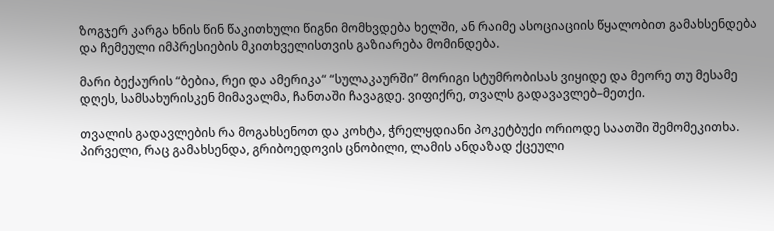ზოგჯერ კარგა ხნის წინ წაკითხული წიგნი მომხვდება ხელში, ან რაიმე ასოციაციის წყალობით გამახსენდება და ჩემეული იმპრესიების მკითხველისთვის გაზიარება მომინდება.

მარი ბექაურის “ბებია, რეი და ამერიკა“ “სულაკაურში” მორიგი სტუმრობისას ვიყიდე და მეორე თუ მესამე დღეს, სამსახურისკენ მიმავალმა, ჩანთაში ჩავაგდე. ვიფიქრე, თვალს გადავავლებ–მეთქი.

თვალის გადავლების რა მოგახსენოთ და კოხტა, ჭრელყდიანი პოკეტბუქი ორიოდე საათში შემომეკითხა. პირველი, რაც გამახსენდა, გრიბოედოვის ცნობილი, ლამის ანდაზად ქცეული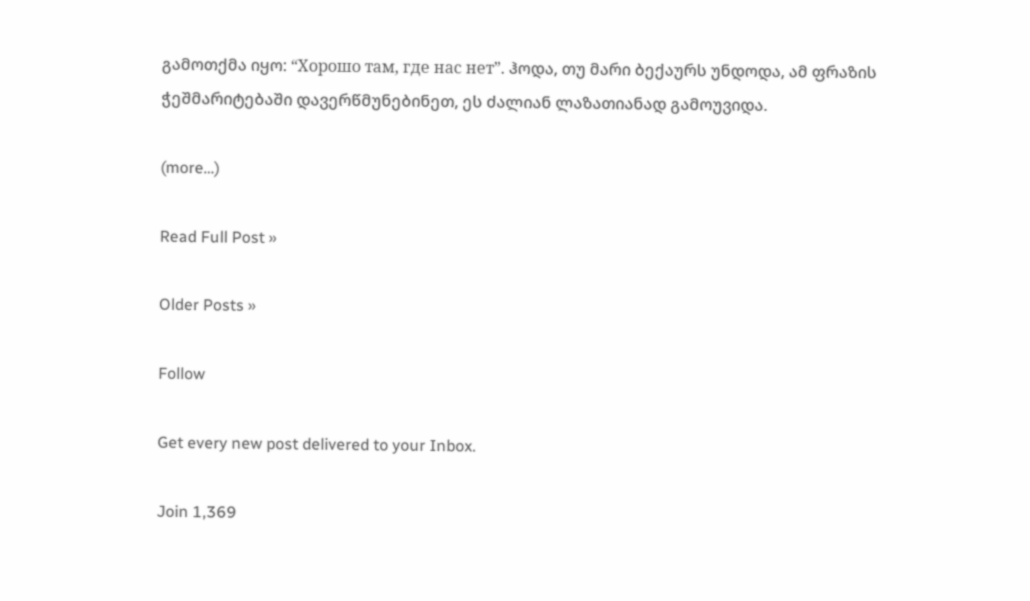გამოთქმა იყო: “Хорошо там, где нас нет”. ჰოდა, თუ მარი ბექაურს უნდოდა, ამ ფრაზის ჭეშმარიტებაში დავერწმუნებინეთ, ეს ძალიან ლაზათიანად გამოუვიდა.

(more…)

Read Full Post »

Older Posts »

Follow

Get every new post delivered to your Inbox.

Join 1,369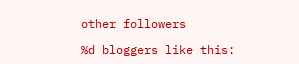other followers

%d bloggers like this: